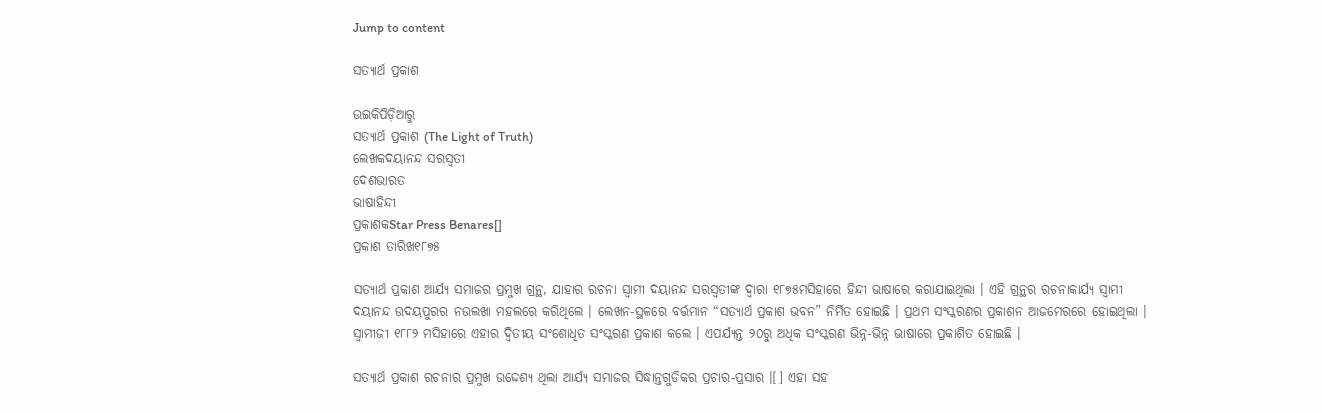Jump to content

ସତ୍ୟାର୍ଥ ପ୍ରକାଶ

ଉଇକିପିଡ଼ିଆ‌ରୁ
ସତ୍ୟାର୍ଥ ପ୍ରକାଶ (The Light of Truth)
ଲେଖକଦୟାନନ୍ଦ ସରସ୍ୱତୀ
ଦେଶଭାରତ
ଭାଷାହିନ୍ଦୀ
ପ୍ରକାଶକStar Press Benares[]
ପ୍ରକାଶ ତାରିଖ୧୮୭୫

ସତ୍ୟାର୍ଥ ପ୍ରକାଶ ଆର୍ଯ୍ୟ ସମାଜର ପ୍ରମୁଖ ଗ୍ରନ୍ଥ, ଯାହାର ରଚନା ସ୍ୱାମୀ ଦୟାନନ୍ଦ ସରସ୍ୱତୀଙ୍କ ଦ୍ୱାରା ୧୮୭୫ମସିହାରେ ହିନ୍ଦୀ ଭାଷାରେ କରାଯାଇଥିଲା । ଏହି ଗ୍ରନ୍ଥର ରଚନାକାର୍ଯ୍ୟ ସ୍ୱାମୀ ଦୟାନନ୍ଦ ଉଦୟପୁରର ନଉଲଖା ମହଲରେ କରିଥିଲେ । ଲେଖନ-ସ୍ଥଳରେ ବର୍ତ୍ତମାନ “ସତ୍ୟାର୍ଥ ପ୍ରକାଶ ଭବନ” ନିର୍ମିତ ହୋଇଛି । ପ୍ରଥମ ସଂସ୍କରଣର ପ୍ରକାଶନ ଆଜମେରରେ ହୋଇଥିଲା । ସ୍ୱାମୀଜୀ ୧୮୮୨ ମସିହାରେ ଏହାର ଦ୍ୱିତୀୟ ସଂଶୋଧିତ ସଂସ୍କରଣ ପ୍ରକାଶ କଲେ । ଏପର୍ଯ୍ୟନ୍ତ ୨୦ରୁ ଅଧିକ ସଂସ୍କରଣ ଭିନ୍ନ-ଭିନ୍ନ ଭାଷାରେ ପ୍ରକାଶିତ ହୋଇଛି ।

ସତ୍ୟାର୍ଥ ପ୍ରକାଶ ରଚନାର ପ୍ରମୁଖ ଉଦ୍ଦେଶ୍ୟ ଥିଲା ଆର୍ଯ୍ୟ ସମାଜର ସିଦ୍ଧାନ୍ତଗୁଡିକର ପ୍ରଚାର-ପ୍ରସାର ।[] ଏହା ସହ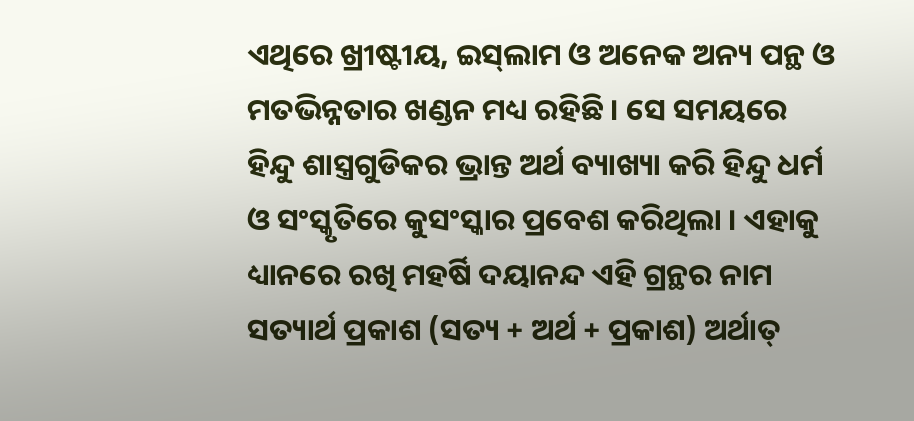ଏଥିରେ ଖ୍ରୀଷ୍ଟୀୟ, ଇସ୍‌ଲାମ ଓ ଅନେକ ଅନ୍ୟ ପନ୍ଥ ଓ ମତଭିନ୍ନତାର ଖଣ୍ଡନ ମଧ୍ୟ ରହିଛି । ସେ ସମୟରେ ହିନ୍ଦୁ ଶାସ୍ତ୍ରଗୁଡିକର ଭ୍ରାନ୍ତ ଅର୍ଥ ବ୍ୟାଖ୍ୟା କରି ହିନ୍ଦୁ ଧର୍ମ ଓ ସଂସ୍କୃତିରେ କୁସଂସ୍କାର ପ୍ରବେଶ କରିଥିଲା । ଏହାକୁ ଧ୍ୟାନରେ ରଖି ମହର୍ଷି ଦୟାନନ୍ଦ ଏହି ଗ୍ରନ୍ଥର ନାମ ସତ୍ୟାର୍ଥ ପ୍ରକାଶ (ସତ୍ୟ + ଅର୍ଥ + ପ୍ରକାଶ) ଅର୍ଥାତ୍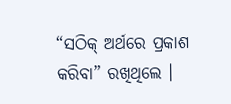“ସଠିକ୍ ଅର୍ଥରେ ପ୍ରକାଶ କରିବା” ରଖିଥିଲେ ।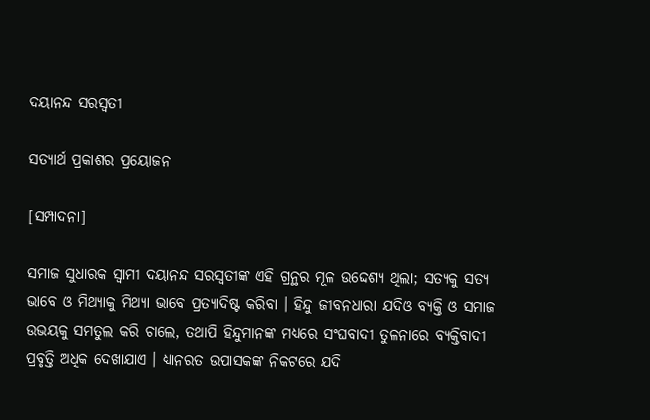ଦୟାନନ୍ଦ ସରସ୍ୱତୀ

ସତ୍ୟାର୍ଥ ପ୍ରକାଶର ପ୍ରୟୋଜନ

[ସମ୍ପାଦନା]

ସମାଜ ସୁଧାରକ ସ୍ୱାମୀ ଦୟାନନ୍ଦ ସରସ୍ୱତୀଙ୍କ ଏହି ଗ୍ରନ୍ଥର ମୂଳ ଉଦ୍ଦେଶ୍ୟ ଥିଲା; ସତ୍ୟକୁ ସତ୍ୟ ଭାବେ ଓ ମିଥ୍ୟାକୁ ମିଥ୍ୟା ଭାବେ ପ୍ରତ୍ୟାଦିଷ୍ଟ କରିବା । ହିନ୍ଦୁ ଜୀବନଧାରା ଯଦିଓ ବ୍ୟକ୍ତି ଓ ସମାଜ ଉଭୟକୁ ସମତୁଲ କରି ଚାଲେ, ତଥାପି ହିନ୍ଦୁମାନଙ୍କ ମଧ୍ୟରେ ସଂଘବାଦୀ ତୁଳନାରେ ବ୍ୟକ୍ତିବାଦୀ ପ୍ରବୃତ୍ତି ଅଧିକ ଦେଖାଯାଏ । ଧ୍ୟାନରତ ଉପାସକଙ୍କ ନିକଟରେ ଯଦି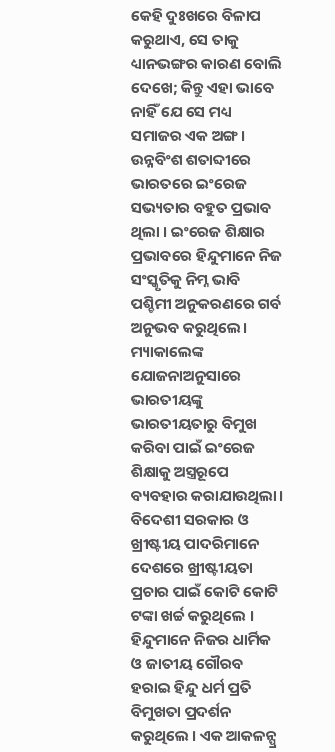କେହି ଦୁଃଖରେ ବିଳାପ କରୁଥାଏ, ସେ ତାକୁ ଧ୍ୟାନଭଙ୍ଗର କାରଣ ବୋଲି ଦେଖେ; କିନ୍ତୁ ଏହା ଭାବେ ନାହିଁ ଯେ ସେ ମଧ୍ୟ ସମାଜର ଏକ ଅଙ୍ଗ। ଉନ୍ନବିଂଶ ଶତାବ୍ଦୀରେ ଭାରତରେ ଇଂରେଜ ସଭ୍ୟତାର ବହୁତ ପ୍ରଭାବ ଥିଲା । ଇଂରେଜ ଶିକ୍ଷାର ପ୍ରଭାବରେ ହିନ୍ଦୁମାନେ ନିଜ ସଂସ୍କୃତିକୁ ନିମ୍ନ ଭାବି ପଶ୍ଚିମୀ ଅନୁକରଣରେ ଗର୍ବ ଅନୁଭବ କରୁଥିଲେ। ମ୍ୟାକାଲେଙ୍କ ଯୋଜନାଅନୁସାରେ ଭାରତୀୟଙ୍କୁ ଭାରତୀୟତାରୁ ବିମୁଖ କରିବା ପାଇଁ ଇଂରେଜ ଶିକ୍ଷାକୁ ଅସ୍ତ୍ରରୂପେ ବ୍ୟବହାର କରାଯାଉଥିଲା। ବିଦେଶୀ ସରକାର ଓ ଖ୍ରୀଷ୍ଟୀୟ ପାଦରିମାନେ ଦେଶରେ ଖ୍ରୀଷ୍ଟୀୟତା ପ୍ରଚାର ପାଇଁ କୋଟି କୋଟି ଟଙ୍କା ଖର୍ଚ୍ଚ କରୁଥିଲେ । ହିନ୍ଦୁମାନେ ନିଜର ଧାର୍ମିକ ଓ ଜାତୀୟ ଗୌରବ ହରାଇ ହିନ୍ଦୁ ଧର୍ମ ପ୍ରତି ବିମୁଖତା ପ୍ରଦର୍ଶନ କରୁଥିଲେ । ଏକ ଆକଳନ୍ପ୍ର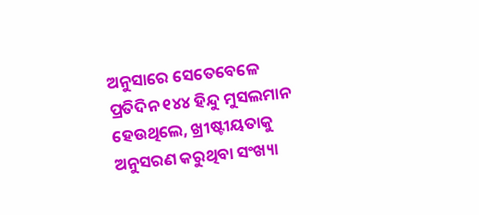ଅନୁସାରେ ସେତେବେଳେ ପ୍ରତିଦିନ ୧୪୪ ହିନ୍ଦୁ ମୁସଲମାନ ହେଉଥିଲେ, ଖ୍ରୀଷ୍ଟୀୟତାକୁ ଅନୁସରଣ କରୁଥିବା ସଂଖ୍ୟା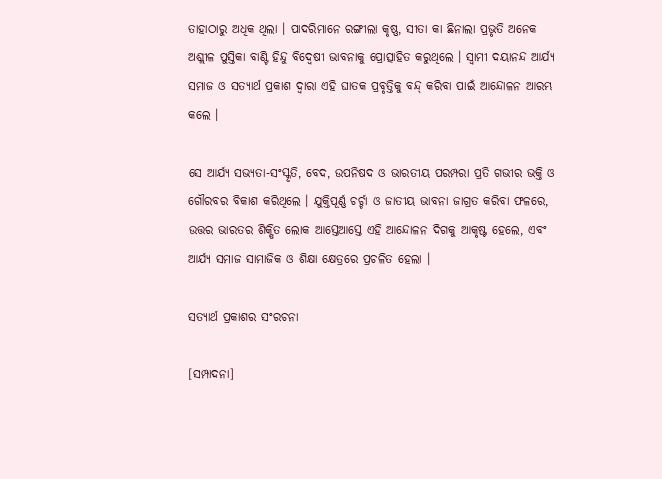ତାହାଠାରୁ ଅଧିକ ଥିଲା । ପାଦରିମାନେ ରଙ୍ଗୀଲା କୃଷ୍ଣ, ସୀତା କା ଛିନାଲା ପ୍ରଭୃତି ଅନେକ ଅଶ୍ଲୀଳ ପୁସ୍ତିକା ବାଣ୍ଟି ହିନ୍ଦୁ ବିଦ୍ଵେଷୀ ଭାବନାକୁ ପ୍ରୋତ୍ସାହିତ କରୁଥିଲେ । ସ୍ୱାମୀ ଦୟାନନ୍ଦ ଆର୍ଯ୍ୟ ସମାଜ ଓ ସତ୍ୟାର୍ଥ ପ୍ରକାଶ ଦ୍ୱାରା ଏହି ଘାତକ ପ୍ରବୃତ୍ତିକୁ ବନ୍ଦ୍ କରିବା ପାଇଁ ଆନ୍ଦୋଳନ ଆରମ୍ଭ କଲେ ।

ସେ ଆର୍ଯ୍ୟ ସଭ୍ୟତା-ସଂସ୍କୃତି, ବେଦ, ଉପନିଷଦ ଓ ଭାରତୀୟ ପରମ୍ପରା ପ୍ରତି ଗଭୀର ଭକ୍ତି ଓ ଗୌରବର ବିକାଶ କରିଥିଲେ । ଯୁକ୍ତିପୂର୍ଣ୍ଣ ଚର୍ଚ୍ଚା ଓ ଜାତୀୟ ଭାବନା ଜାଗ୍ରତ କରିବା ଫଳରେ, ଉତ୍ତର ଭାରତର ଶିକ୍ଷିତ ଲୋକ ଆସ୍ତେଆସ୍ତେ ଏହି ଆନ୍ଦୋଳନ ଦିଗକୁ ଆକୃଷ୍ଟ ହେଲେ, ଏବଂ ଆର୍ଯ୍ୟ ସମାଜ ସାମାଜିକ ଓ ଶିକ୍ଷା କ୍ଷେତ୍ରରେ ପ୍ରଚଳିତ ହେଲା ।

ସତ୍ୟାର୍ଥ ପ୍ରକାଶର ସଂରଚନା

[ସମ୍ପାଦନା]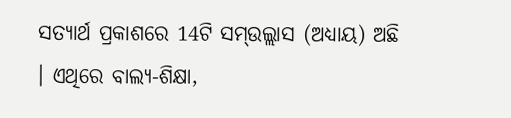ସତ୍ୟାର୍ଥ ପ୍ରକାଶରେ 14ଟି ସମ୍ଉଲ୍ଲାସ (ଅଧ୍ୟାୟ) ଅଛି । ଏଥିରେ ବାଲ୍ୟ-ଶିକ୍ଷା,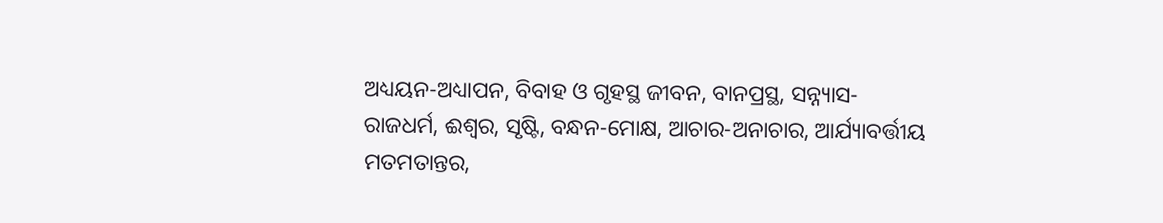ଅଧ୍ୟୟନ-ଅଧ୍ୟାପନ, ବିବାହ ଓ ଗୃହସ୍ଥ ଜୀବନ, ବାନପ୍ରସ୍ଥ, ସନ୍ନ୍ୟାସ-ରାଜଧର୍ମ, ଈଶ୍ୱର, ସୃଷ୍ଟି, ବନ୍ଧନ-ମୋକ୍ଷ, ଆଚାର-ଅନାଚାର, ଆର୍ଯ୍ୟାବର୍ତ୍ତୀୟ ମତମତାନ୍ତର,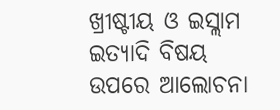ଖ୍ରୀଷ୍ଟୀୟ ଓ ଇସ୍ଲାମ ଇତ୍ୟାଦି ବିଷୟ ଉପରେ ଆଲୋଚନା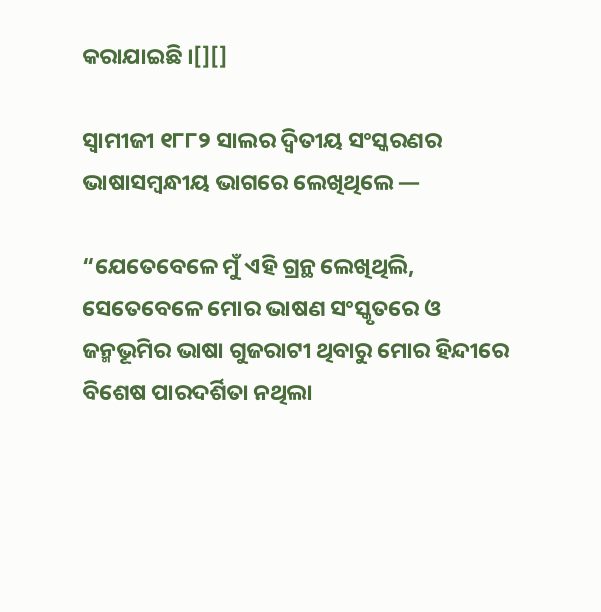କରାଯାଇଛି ।[][]

ସ୍ୱାମୀଜୀ ୧୮୮୨ ସାଲର ଦ୍ୱିତୀୟ ସଂସ୍କରଣର ଭାଷାସମ୍ବନ୍ଧୀୟ ଭାଗରେ ଲେଖିଥିଲେ —

“ଯେତେବେଳେ ମୁଁ ଏହି ଗ୍ରନ୍ଥ ଲେଖିଥିଲି, ସେତେବେଳେ ମୋର ଭାଷଣ ସଂସ୍କୃତରେ ଓ ଜନ୍ମଭୂମିର ଭାଷା ଗୁଜରାଟୀ ଥିବାରୁ ମୋର ହିନ୍ଦୀରେ ବିଶେଷ ପାରଦର୍ଶିତା ନଥିଲା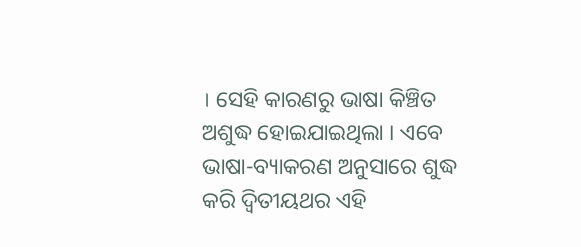। ସେହି କାରଣରୁ ଭାଷା କିଞ୍ଚିତ ଅଶୁଦ୍ଧ ହୋଇଯାଇଥିଲା । ଏବେ ଭାଷା-ବ୍ୟାକରଣ ଅନୁସାରେ ଶୁଦ୍ଧ କରି ଦ୍ୱିତୀୟଥର ଏହି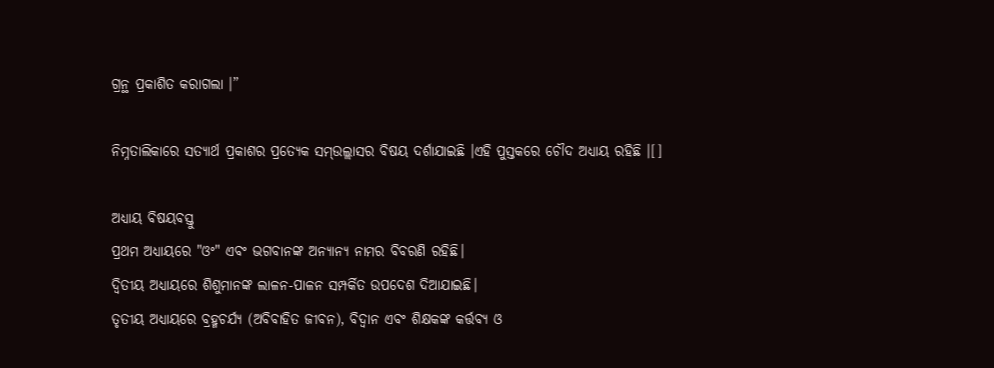ଗ୍ରନ୍ଥ ପ୍ରକାଶିତ କରାଗଲା ।”

ନିମ୍ନତାଲିକାରେ ସତ୍ୟାର୍ଥ ପ୍ରକାଶର ପ୍ରତ୍ୟେକ ସମ୍ଉଲ୍ଲାସର ବିଷୟ ଦର୍ଶାଯାଇଛି ।ଏହି ପୁସ୍ତକରେ ଚୌଦ ଅଧ୍ୟାୟ ରହିଛି ।[]

ଅଧ୍ୟାୟ ବିଷୟବସ୍ତୁ
ପ୍ରଥମ ଅଧ୍ୟାୟରେ "ଓଂ" ଏବଂ ଭଗବାନଙ୍କ ଅନ୍ୟାନ୍ୟ ନାମର ବିବରଣି ରହିଛି।
ଦ୍ୱିତୀୟ ଅଧ୍ୟାୟରେ ଶିଶୁମାନଙ୍କ ଲାଳନ-ପାଳନ ସମ୍ପର୍କିତ ଉପଦେଶ ଦିଆଯାଇଛି।
ତୃତୀୟ ଅଧ୍ୟାୟରେ ବ୍ରହ୍ମଚର୍ଯ୍ୟ (ଅବିବାହିତ ଜୀବନ), ବିଦ୍ୱାନ ଏବଂ ଶିକ୍ଷକଙ୍କ କର୍ତ୍ତବ୍ୟ ଓ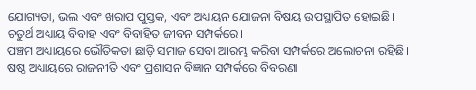ଯୋଗ୍ୟତା, ଭଲ ଏବଂ ଖରାପ ପୁସ୍ତକ, ଏବଂ ଅଧ୍ୟୟନ ଯୋଜନା ବିଷୟ ଉପସ୍ଥାପିତ ହୋଇଛି।
ଚତୁର୍ଥ ଅଧ୍ୟାୟ ବିବାହ ଏବଂ ବିବାହିତ ଜୀବନ ସମ୍ପର୍କରେ।
ପଞ୍ଚମ ଅଧ୍ୟାୟରେ ଭୌତିକତା ଛାଡ଼ି ସମାଜ ସେବା ଆରମ୍ଭ କରିବା ସମ୍ପର୍କରେ ଅଲୋଚନା ରହିଛି।
ଷଷ୍ଠ ଅଧ୍ୟାୟରେ ରାଜନୀତି ଏବଂ ପ୍ରଶାସନ ବିଜ୍ଞାନ ସମ୍ପର୍କରେ ବିବରଣା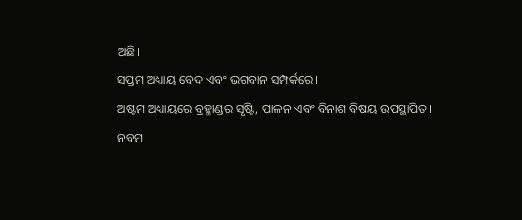ଅଛି।
ସପ୍ତମ ଅଧ୍ୟାୟ ବେଦ ଏବଂ ଭଗବାନ ସମ୍ପର୍କରେ।
ଅଷ୍ଟମ ଅଧ୍ୟାୟରେ ବ୍ରହ୍ମାଣ୍ଡର ସୃଷ୍ଟି, ପାଳନ ଏବଂ ବିନାଶ ବିଷୟ ଉପସ୍ଥାପିତ।
ନବମ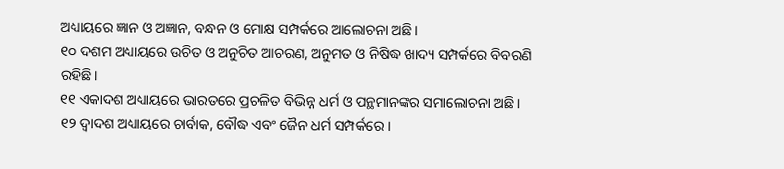ଅଧ୍ୟାୟରେ ଜ୍ଞାନ ଓ ଅଜ୍ଞାନ, ବନ୍ଧନ ଓ ମୋକ୍ଷ ସମ୍ପର୍କରେ ଆଲୋଚନା ଅଛି।
୧୦ ଦଶମ ଅଧ୍ୟାୟରେ ଉଚିତ ଓ ଅନୁଚିତ ଆଚରଣ, ଅନୁମତ ଓ ନିଷିଦ୍ଧ ଖାଦ୍ୟ ସମ୍ପର୍କରେ ବିବରଣି ରହିଛି।
୧୧ ଏକାଦଶ ଅଧ୍ୟାୟରେ ଭାରତରେ ପ୍ରଚଳିତ ବିଭିନ୍ନ ଧର୍ମ ଓ ପନ୍ଥମାନଙ୍କର ସମାଲୋଚନା ଅଛି।
୧୨ ଦ୍ୱାଦଶ ଅଧ୍ୟାୟରେ ଚାର୍ବାକ, ବୌଦ୍ଧ ଏବଂ ଜୈନ ଧର୍ମ ସମ୍ପର୍କରେ ।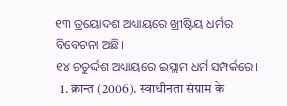୧୩ ତ୍ରୟୋଦଶ ଅଧ୍ୟାୟରେ ଖ୍ରୀଷ୍ଟିୟ ଧର୍ମର ବିବେଚନା ଅଛି।
୧୪ ଚତୁର୍ଦ୍ଦଶ ଅଧ୍ୟାୟରେ ଇସ୍ଲାମ ଧର୍ମ ସମ୍ପର୍କରେ।
  1. क्रान्त (2006). स्वाधीनता संग्राम के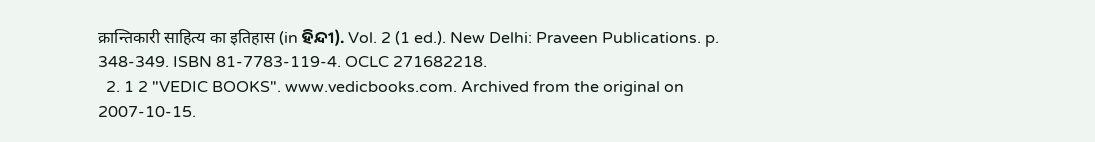क्रान्तिकारी साहित्य का इतिहास (in ହିନ୍ଦୀ). Vol. 2 (1 ed.). New Delhi: Praveen Publications. p. 348-349. ISBN 81-7783-119-4. OCLC 271682218.
  2. 1 2 "VEDIC BOOKS". www.vedicbooks.com. Archived from the original on 2007-10-15.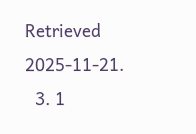Retrieved 2025-11-21.
  3. 1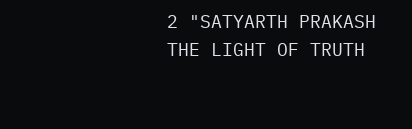2 "SATYARTH PRAKASH THE LIGHT OF TRUTH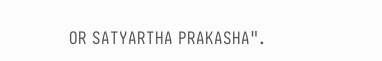OR SATYARTHA PRAKASHA".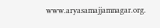www.aryasamajjamnagar.org.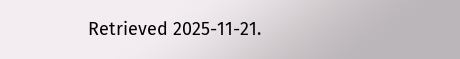Retrieved 2025-11-21.